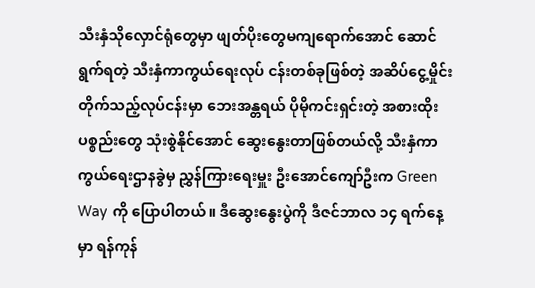သီးနှံသိုလှောင်ရုံတွေမှာ ဖျတ်ပိုးတွေမကျရောက်အောင် ဆောင်ရွက်ရတဲ့ သီးနှံကာကွယ်ရေးလုပ် ငန်းတစ်ခုဖြစ်တဲ့ အဆိပ်ငွေ့မှိုင်းတိုက်သည့်လုပ်ငန်းမှာ ဘေးအန္တရယ် ပိုမိုကင်းရှင်းတဲ့ အစားထိုးပစ္စည်းတွေ သုံးစွဲနိုင်အောင် ဆွေးနွေးတာဖြစ်တယ်လို့ သီးနှံကာကွယ်ရေးဌာနခွဲမှ ညွှန်ကြားရေးမှူး ဦးအောင်ကျော်ဦးက Green Way ကို ပြောပါတယ်။ ဒီဆွေးနွေးပွဲကို ဒီဇင်ဘာလ ၁၄ ရက်နေ့မှာ ရန်ကုန်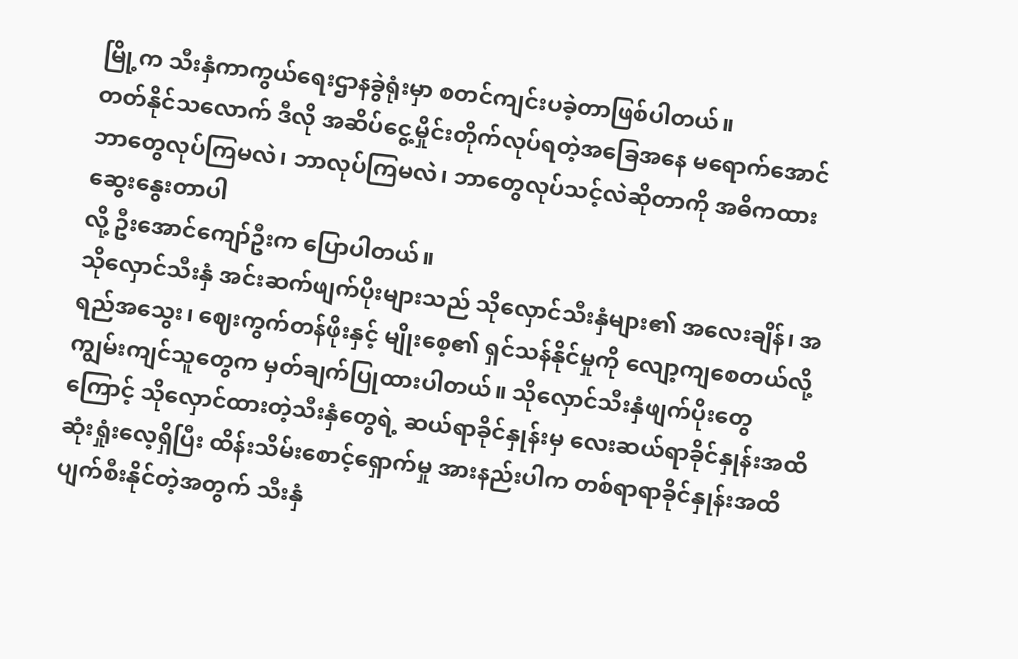မြို့က သီးနှံကာကွယ်ရေးဌာနခွဲရုံးမှာ စတင်ကျင်းပခဲ့တာဖြစ်ပါတယ်။
တတ်နိုင်သလောက် ဒီလို အဆိပ်ငွေ့မှိုင်းတိုက်လုပ်ရတဲ့အခြေအနေ မရောက်အောင် ဘာတွေလုပ်ကြမလဲ၊ ဘာလုပ်ကြမလဲ၊ ဘာတွေလုပ်သင့်လဲဆိုတာကို အဓိကထား ဆွေးနွေးတာပါ
လို့ ဦးအောင်ကျော်ဦးက ပြောပါတယ်။
သိုလှောင်သီးနှံ အင်းဆက်ဖျက်ပိုးများသည် သိုလှောင်သီးနှံများ၏ အလေးချိန်၊ အရည်အသွေး၊ ဈေးကွက်တန်ဖိုးနှင့် မျိုးစေ့၏ ရှင်သန်နိုင်မှုကို လျော့ကျစေတယ်လို့ ကျွမ်းကျင်သူတွေက မှတ်ချက်ပြုထားပါတယ်။ သိုလှောင်သီးနှံဖျက်ပိုးတွေကြောင့် သိုလှောင်ထားတဲ့သီးနှံတွေရဲ့ ဆယ်ရာခိုင်နှုန်းမှ လေးဆယ်ရာခိုင်နှုန်းအထိ ဆုံးရှုံးလေ့ရှိပြီး ထိန်းသိမ်းစောင့်ရှောက်မှု အားနည်းပါက တစ်ရာရာခိုင်နှုန်းအထိ ပျက်စီးနိုင်တဲ့အတွက် သီးနှံ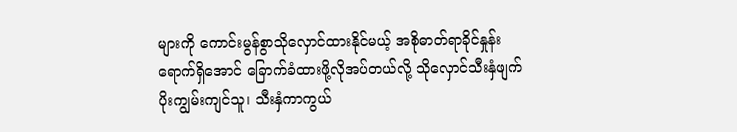များကို ကောင်းမွန်စွာသိုလှောင်ထားနိုင်မယ့် အစိုဓာတ်ရာခိုင်နှုန်းရောက်ရှိအောင် ခြောက်ခံထားဖို့လိုအပ်တယ်လို့ သိုလှောင်သီးနှံဖျက်ပိုးကျွမ်းကျင်သူ၊ သီးနှံကာကွယ်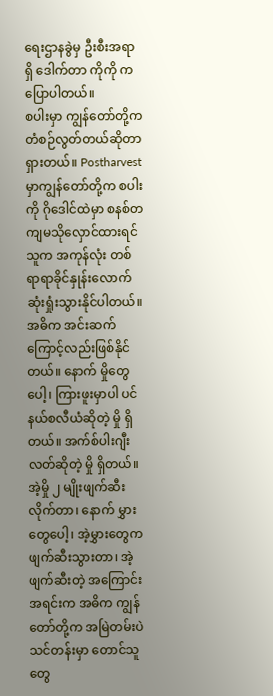ရေးဌာနခွဲမှ ဦးစီးအရာရှိ ဒေါက်တာ ကိုကို ကပြောပါတယ်။
စပါးမှာ ကျွန်တော်တို့က တံစဉ်လွတ်တယ်ဆိုတာရှားတယ်။ Postharvest မှာကျွန်တော်တို့က စပါးကို ဂိုဒေါင်ထဲမှာ စနစ်တကျမသိုလှောင်ထားရင် သူက အကုန်လုံး တစ်ရာရာခိုင်နှုန်းလောက်ဆုံးရှုံးသွားနိုင်ပါတယ်။ အဓိက အင်းဆက်ကြောင့်လည်းဖြစ်နိုင်တယ်။ နောက် မှိုတွေပေါ့၊ ကြားဖူးမှာပါ ပင်နယ်စလီယံဆိုတဲ့ မှို ရှိတယ်။ အက်စ်ပါးဂျီးလတ်ဆိုတဲ့ မှို ရှိတယ်။ အဲ့မှို ၂ မျိုးဖျက်ဆီးလိုက်တာ၊ နောက် မွှားတွေပေါ့၊ အဲ့မွှားတွေက ဖျက်ဆီးသွားတာ၊ အဲ့ဖျက်ဆီးတဲ့ အကြောင်းအရင်းက အဓိက ကျွန်တော်တို့က အမြဲတမ်းပဲ သင်တန်းမှာ တောင်သူတွေ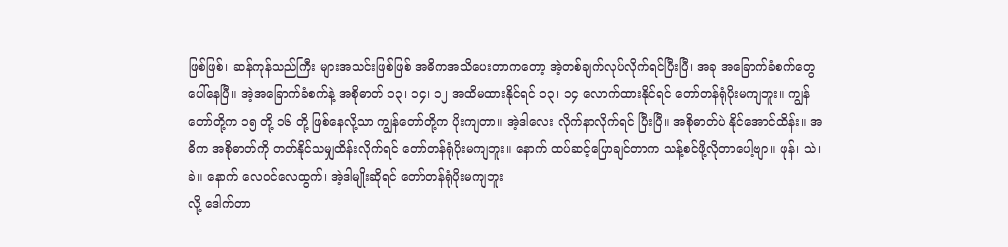ဖြစ်ဖြစ်၊ ဆန်ကုန်သည်ကြီး များအသင်းဖြစ်ဖြစ် အဓိကအသိပေးတာကတော့ အဲ့တစ်ချက်လုပ်လိုက်ရင်ပြီးပြီ၊ အခု အခြောက်ခံစက်တွေ ပေါ်နေပြီ။ အဲ့အခြောက်ခံစက်နဲ့ အစိုဓာတ် ၁၃၊ ၁၄၊ ၁၂ အထိမထားနိုင်ရင် ၁၃၊ ၁၄ လောက်ထားနိုင်ရင် တော်တန်ရုံပိုးမကျဘူး။ ကျွန်တော်တို့က ၁၅ တို့ ၁၆ တို့ ဖြစ်နေလို့သာ ကျွန်တော်တို့က ပိုးကျတာ။ အဲ့ဒါလေး လိုက်နာလိုက်ရင် ပြီးပြီ။ အစိုဓာတ်ပဲ နိုင်အောင်ထိန်း။ အဓိက အစိုဓာတ်ကို တတ်နိုင်သမျှထိန်းလိုက်ရင် တော်တန်ရုံပိုးမကျဘူး။ နောက် ထပ်ဆင့်ပြောချင်တာက သန့်စင်ဖို့လိုတာပေါ့ဗျာ။ ဖုန်၊ သဲ၊ ခဲ။ နောက် လေဝင်လေထွက်၊ အဲ့ဒါမျိုးဆိုရင် တော်တန်ရုံပိုးမကျဘူး
လို့ ဒေါက်တာ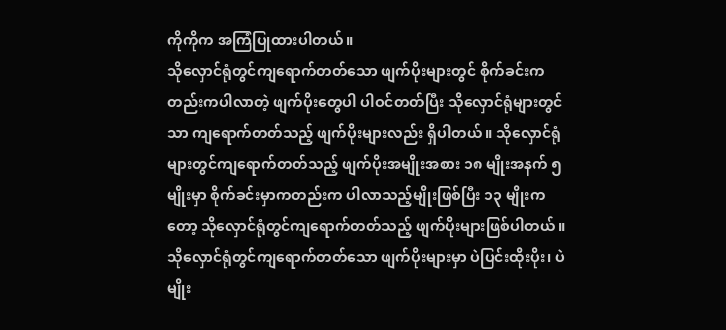ကိုကိုက အကြံပြုထားပါတယ်။
သိုလှောင်ရုံတွင်ကျရောက်တတ်သော ဖျက်ပိုးများတွင် စိုက်ခင်းကတည်းကပါလာတဲ့ ဖျက်ပိုးတွေပါ ပါဝင်တတ်ပြီး သိုလှောင်ရုံများတွင်သာ ကျရောက်တတ်သည့် ဖျက်ပိုးများလည်း ရှိပါတယ်။ သိုလှောင်ရုံများတွင်ကျရောက်တတ်သည့် ဖျက်ပိုးအမျိုးအစား ၁၈ မျိုးအနက် ၅ မျိုးမှာ စိုက်ခင်းမှာကတည်းက ပါလာသည့်မျိုးဖြစ်ပြီး ၁၃ မျိုးကတော့ သိုလှောင်ရုံတွင်ကျရောက်တတ်သည့် ဖျက်ပိုးများဖြစ်ပါတယ်။
သိုလှောင်ရုံတွင်ကျရောက်တတ်သော ဖျက်ပိုးများမှာ ပဲပြင်းထိုးပိုး၊ ပဲမျိုး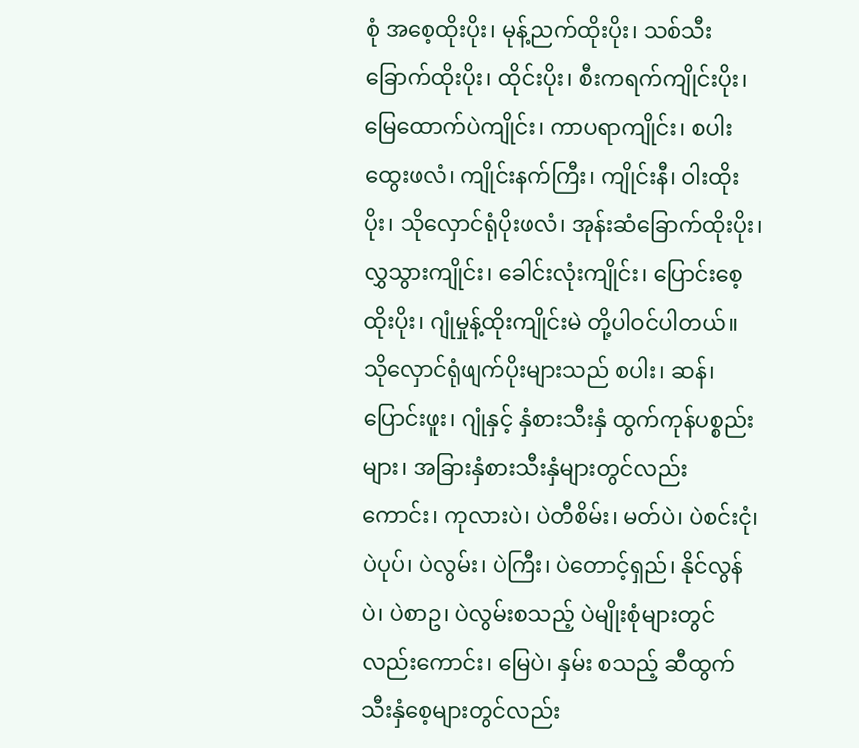စုံ အစေ့ထိုးပိုး၊ မုန့်ညက်ထိုးပိုး၊ သစ်သီးခြောက်ထိုးပိုး၊ ထိုင်းပိုး၊ စီးကရက်ကျိုင်းပိုး၊ မြေထောက်ပဲကျိုင်း၊ ကာပရာကျိုင်း၊ စပါးထွေးဖလံ၊ ကျိုင်းနက်ကြီး၊ ကျိုင်းနီ၊ ဝါးထိုးပိုး၊ သိုလှောင်ရုံပိုးဖလံ၊ အုန်းဆံခြောက်ထိုးပိုး၊ လွှသွားကျိုင်း၊ ခေါင်းလုံးကျိုင်း၊ ပြောင်းစေ့ထိုးပိုး၊ ဂျုံမှုန့်ထိုးကျိုင်းမဲ တို့ပါဝင်ပါတယ်။ သိုလှောင်ရုံဖျက်ပိုးများသည် စပါး၊ ဆန်၊ ပြောင်းဖူး၊ ဂျုံနှင့် နှံစားသီးနှံ ထွက်ကုန်ပစ္စည်းများ၊ အခြားနှံစားသီးနှံများတွင်လည်းကောင်း၊ ကုလားပဲ၊ ပဲတီစိမ်း၊ မတ်ပဲ၊ ပဲစင်းငုံ၊ ပဲပုပ်၊ ပဲလွမ်း၊ ပဲကြီး၊ ပဲတောင့်ရှည်၊ နိုင်လွန်ပဲ၊ ပဲစာဥ၊ ပဲလွမ်းစသည့် ပဲမျိုးစုံများတွင်လည်းကောင်း၊ မြေပဲ၊ နှမ်း စသည့် ဆီထွက်သီးနှံစေ့များတွင်လည်း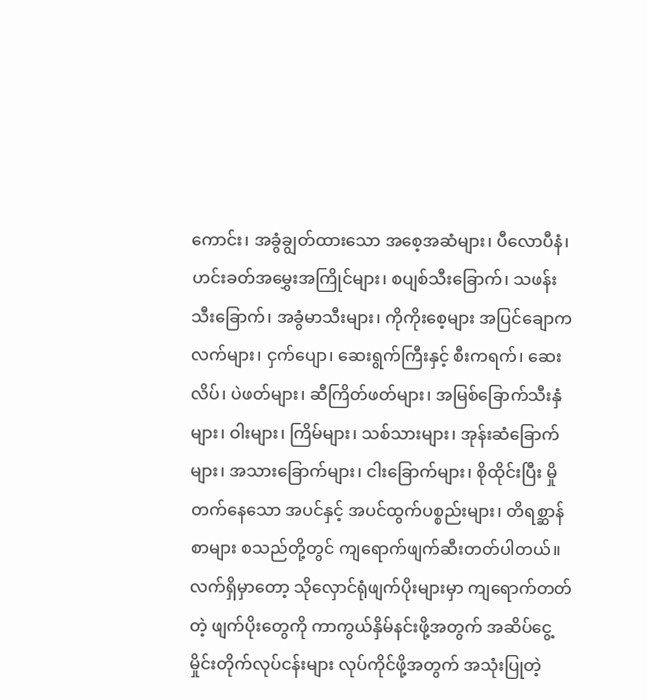ကောင်း၊ အခွံချွတ်ထားသော အစေ့အဆံများ၊ ပီလောပီနံ၊ ဟင်းခတ်အမွှေးအကြိုင်များ၊ စပျစ်သီးခြောက်၊ သဖန်းသီးခြောက်၊ အခွံမာသီးများ၊ ကိုကိုးစေ့များ အပြင်ချောကလက်များ၊ ငှက်ပျော၊ ဆေးရွက်ကြီးနှင့် စီးကရက်၊ ဆေးလိပ်၊ ပဲဖတ်များ၊ ဆီကြိတ်ဖတ်များ၊ အမြစ်ခြောက်သီးနှံများ၊ ဝါးများ၊ ကြိမ်များ၊ သစ်သားများ၊ အုန်းဆံခြောက်များ၊ အသားခြောက်များ၊ ငါးခြောက်များ၊ စိုထိုင်းပြီး မှိုတက်နေသော အပင်နှင့် အပင်ထွက်ပစ္စည်းများ၊ တိရစ္ဆာန်စာများ စသည်တို့တွင် ကျရောက်ဖျက်ဆီးတတ်ပါတယ်။
လက်ရှိမှာတော့ သိုလှောင်ရုံဖျက်ပိုးများမှာ ကျရောက်တတ်တဲ့ ဖျက်ပိုးတွေကို ကာကွယ်နှိမ်နင်းဖို့အတွက် အဆိပ်ငွေ့မှိုင်းတိုက်လုပ်ငန်းများ လုပ်ကိုင်ဖို့အတွက် အသုံးပြုတဲ့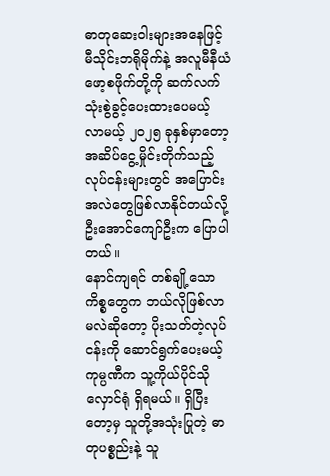ဓာတုဆေးဝါးများအနေဖြင့် မီသိုင်းဘရိုမိုက်နဲ့ အလူမီနီယံဖော့စဖိုက်တို့ကို ဆက်လက်သုံးစွဲခွင့်ပေးထားပေမယ့် လာမယ့် ၂၀၂၅ ခုနှစ်မှာတော့ အဆိပ်ငွေ့မှိုင်းတိုက်သည့် လုပ်ငန်းများတွင် အပြောင်းအလဲတွေဖြစ်လာနိုင်တယ်လို့ ဦးအောင်ကျော်ဦးက ပြောပါတယ်။
နောင်ကျရင် တစ်ချို့သောကိစ္စတွေက ဘယ်လိုဖြစ်လာမလဲဆိုတော့ ပိုးသတ်တဲ့လုပ်ငန်းကို ဆောင်ရွက်ပေးမယ့်ကုမ္ပဏီက သူ့ကိုယ်ပိုင်သိုလှောင်ရုံ ရှိရမယ်။ ရှိပြီးတော့မှ သူတို့အသုံးပြုတဲ့ ဓာ တုပစ္စည်းနဲ့ သူ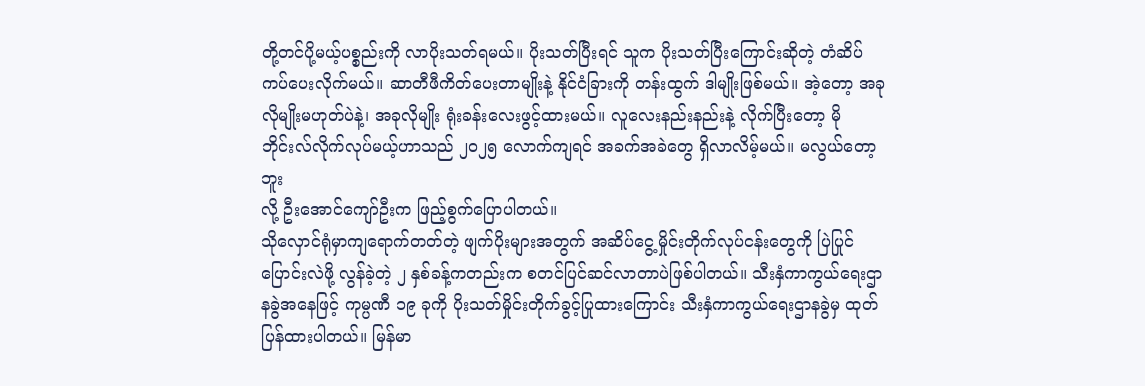တို့တင်ပို့မယ့်ပစ္စည်းကို လာပိုးသတ်ရမယ်။ ပိုးသတ်ပြီးရင် သူက ပိုးသတ်ပြီးကြောင်းဆိုတဲ့ တံဆိပ်ကပ်ပေးလိုက်မယ်။ ဆာတီဖီကိတ်ပေးတာမျိုးနဲ့ နိုင်ငံခြားကို တန်းထွက် ဒါမျိုးဖြစ်မယ်။ အဲ့တော့ အခုလိုမျိုးမဟုတ်ပဲနဲ့၊ အခုလိုမျိုး ရုံးခန်းလေးဖွင့်ထားမယ်။ လူလေးနည်းနည်းနဲ့ လိုက်ပြီးတော့ မိုဘိုင်းလ်လိုက်လုပ်မယ့်ဟာသည် ၂၀၂၅ လောက်ကျရင် အခက်အခဲတွေ ရှိလာလိမ့်မယ်။ မလွယ်တော့ဘူး
လို့ ဦးအောင်ကျော်ဦးက ဖြည့်စွက်ပြောပါတယ်။
သိုလှောင်ရုံမှာကျရောက်တတ်တဲ့ ဖျက်ပိုးများအတွက် အဆိပ်ငွေ့မှိုင်းတိုက်လုပ်ငန်းတွေကို ပြဲပြုင်ပြောင်းလဲဖို့ လွန်ခဲ့တဲ့ ၂ နှစ်ခန့်ကတည်းက စတင်ပြင်ဆင်လာတာပဲဖြစ်ပါတယ်။ သီးနှံကာကွယ်ရေးဌာနခွဲအနေဖြင့် ကုမ္ပဏီ ၁၉ ခုကို ပိုးသတ်မှိုင်းတိုက်ခွင့်ပြုထားကြောင်း သီးနှံကာကွယ်ရေးဌာနခွဲမှ ထုတ်ပြန်ထားပါတယ်။ မြန်မာ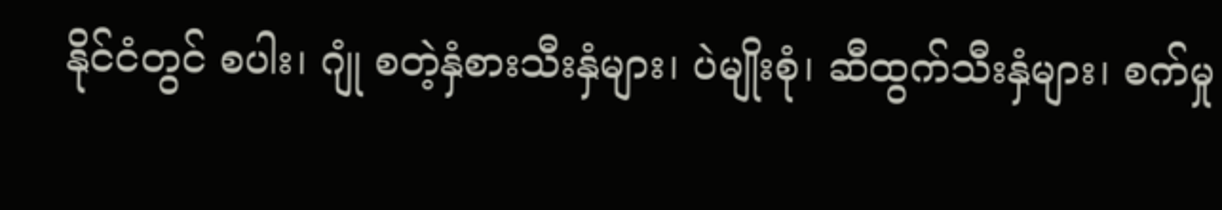နိုင်ငံတွင် စပါး၊ ဂျုံ စတဲ့နှံစားသီးနှံများ၊ ပဲမျိုးစုံ၊ ဆီထွက်သီးနှံများ၊ စက်မှု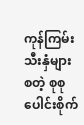ကုန်ကြမ်းသီးနှံများ စတဲ့ စုစုပေါင်းစိုက်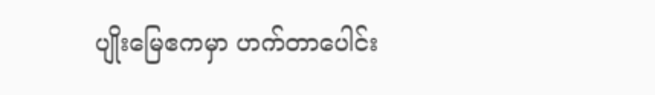ပျိုးမြေဧကမှာ ဟက်တာပေါင်း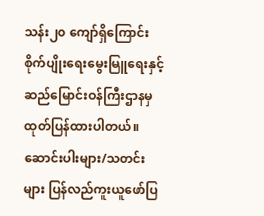သန်း၂၀ ကျော်ရှိကြောင်း စိုက်ပျိုးရေးမွေးမြူရေးနှင့် ဆည်မြောင်းဝန်ကြီးဌာနမှ ထုတ်ပြန်ထားပါတယ်။
ဆောင်းပါးများ/သတင်းများ ပြန်လည်ကူးယူဖော်ပြ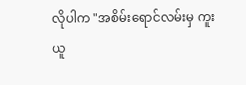လိုပါက "အစိမ်းရောင်လမ်းမှ ကူးယူ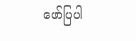ဖော်ပြပါ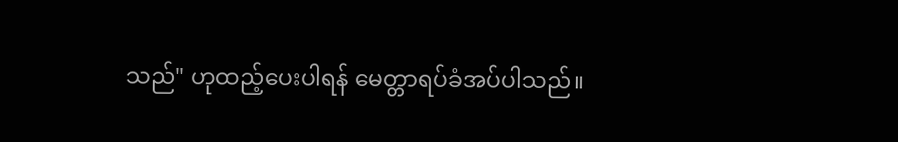သည်" ဟုထည့်ပေးပါရန် မေတ္တာရပ်ခံအပ်ပါသည်။